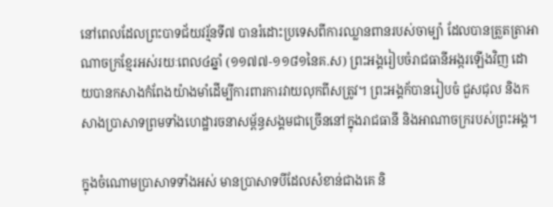នៅពេលដែលព្រះបាទជ័យវរ្ម័នទី៧ បានរំដោះប្រទេសពីការឈ្លានពានរបស់ចាម្ប៉ា ដែលបានត្រួតត្រាអាណាចក្រខ្មែរអស់រយៈពេល៤ឆ្នាំ (១១៧៧-១១៨១នៃគ.ស) ព្រះអង្គរៀបចំរាជធានីអង្ករឡើងវិញ ដោយបានកសាងកំពែងយ៉ាងមាំដើម្បីការពារការវាយលុកពីសត្រូវ។ ព្រះអង្គក័បានរៀបចំ ជួសជុល និងកសាងប្រាសាទព្រមទាំងហេដ្ឋារចនាសម្ព័ន្ធសង្គមជាច្រើននៅក្នុងរាជធានី និងអាណាចក្ររបស់ព្រះអង្គ។

ក្នុងចំណោមប្រាសាទទាំងអស់ មានប្រាសាទបីដែលសំខាន់ជាងគេ និ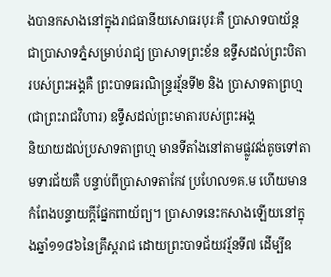ងបានកសាងនៅក្នុងរាជធានីយសោធរបុរៈគឺ ប្រាសាទបាយ័ន្ត ជាប្រាសាទភ្នំសម្រាប់រាជ្យ ប្រាសាទព្រះខ័ន ឧទ្ទឹសដល់ព្រះបិតារបស់ព្រះអង្គគឺ ព្រះបាទធរណិន្ទ្ររវ្ម័នទី២ និង ប្រាសាទតាព្រហ្ម (ជាព្រះរាជវិហារ) ឧទ្ទឹសដល់ព្រះមាតារបស់ព្រះអង្គ
និយាយដល់ប្រសាទតាព្រហ្ម មានទីតាំងនៅតាមផ្លូវវង់តូចទៅតាមទារជ័យគឺ បន្ទាប់ពីប្រាសាទតាកែវ ប្រហែល១គ.ម ហើយមានកំពែងបន្ទាយក្តីផ្នែកពាយ័ព្យ។ ប្រាសាទនេះកសាងឡើយនៅក្នុងឆ្នាំ១១៨៦នៃគ្រឹស្តរាជ ដោយព្រះបាទជ័យវរ្ម័នទី៧ ដើម្បីឧ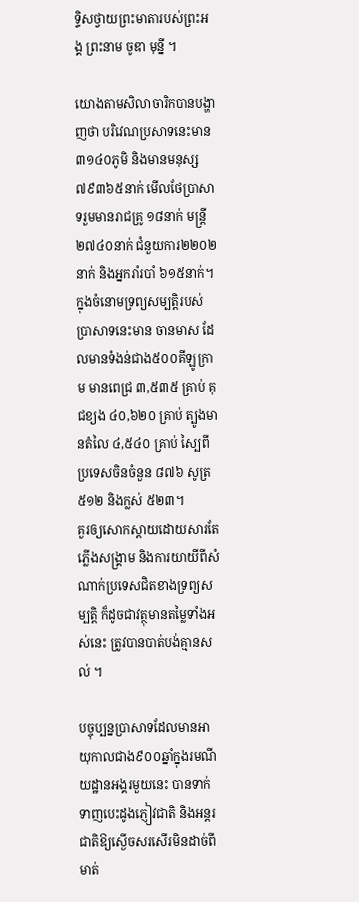ទ្ទិសថ្វាយព្រះមាតារបស់ព្រះអង្គ ព្រះនាម ចូឌា មុន្នី ។

យោងតាមសិលាចារិកបានបង្ហាញថា បរិវេណប្រសាទនេះមាន ៣១៤០ភូមិ និងមានមនុស្ស ៧៩៣៦៥នាក់ មើលថែប្រាសាទរួមមានរាជគ្រូ ១៨នាក់ មន្រ្តី២៧៤០នាក់ ជំនួយការ២២០២នាក់ និងអ្នករាំរបាំ ៦១៥នាក់។ ក្នុងចំនោមទ្រព្យសម្បត្តិរបស់ប្រាសាទនេះមាន ចានមាស ដែលមានទំងន់ជាង៥០០គីឡូក្រាម មានពេជ្រ ៣,៥៣៥ គ្រាប់ គុជខ្យង ៤០,៦២០ គ្រាប់ ត្បូងមានតំលៃ ៤,៥៤០ គ្រាប់ ស្បៃពីប្រទេសចិនចំនួន ៨៧៦ សូត្រ ៥១២ និងក្លស់ ៥២៣។
គួរឲ្យសោកស្ដាយដោយសារតែភ្លើងសង្គ្រាម និងការយាយីពីសំណាក់ប្រទេសជិតខាងទ្រព្យសម្បត្តិ ក៏ដូចជាវត្ថុមានតម្លៃទាំងអស់នេះ ត្រូវបានបាត់បង់គ្មានសល់ ។

បច្ចុប្បន្នប្រាសាទដែលមានអាយុកាលជាង៩០០ឆ្នាំក្នុងរមណីយដ្ឋានអង្គរមួយនេះ បានទាក់ទាញបេះដូងភ្ញៀវជាតិ និងអន្តរជាតិឱ្យស្ងើចសរសើរមិនដាច់ពីមាត់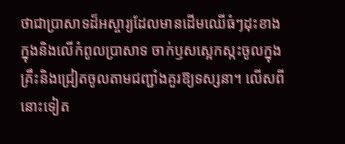ថាជាប្រាសាទដ៏អស្ចារ្យដែលមានដើមឈើធំៗដុះខាងក្នុងនិងលើកំពូលប្រាសាទ ចាក់ឫសស្អេកស្កះចូលក្នុងគ្រឹះនិងជ្រៀតចូលតាមជញ្ជាំងគួរឱ្យទស្សនា។ លើសពីនោះទៀត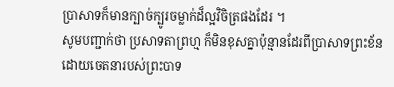ប្រាសាទក៏មានក្បាច់ក្បូរចម្លាក់ដ៏ល្អវិចិត្រផងដែរ ។
សូមបញ្ជាក់ថា ប្រសាទតាព្រហ្ម ក៏មិនខុសគ្នាប៉ុន្មានដែរពីប្រាសាទព្រះខ័ន ដោយចេតនារបស់ព្រះបាទ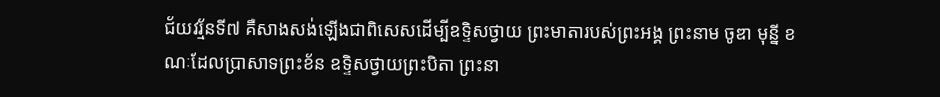ជ័យវរ្ម័នទី៧ គឺសាងសង់ឡើងជាពិសេសដើម្បីឧទ្ទិសថ្វាយ ព្រះមាតារបស់ព្រះអង្គ ព្រះនាម ចូឌា មុន្នី ខណៈដែលប្រាសាទព្រះខ័ន ឧទ្ទិសថ្វាយព្រះបិតា ព្រះនា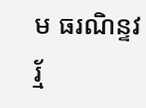ម ធរណិន្ទវរ្ម័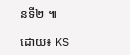នទី២ ៕

ដោយ៖ KS